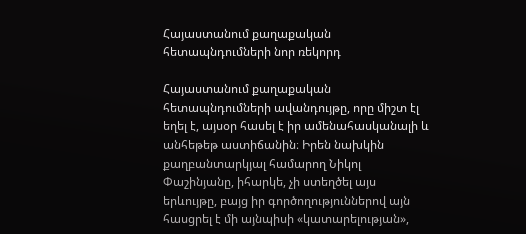Հայաստանում քաղաքական հետապնդումների նոր ռեկորդ

Հայաստանում քաղաքական հետապնդումների ավանդույթը, որը միշտ էլ եղել է, այսօր հասել է իր ամենահասկանալի և անհեթեթ աստիճանին։ Իրեն նախկին քաղբանտարկյալ համարող Նիկոլ Փաշինյանը, իհարկե, չի ստեղծել այս երևույթը, բայց իր գործողություններով այն հասցրել է մի այնպիսի «կատարելության»,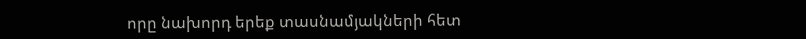որը նախորդ երեք տասնամյակների հետ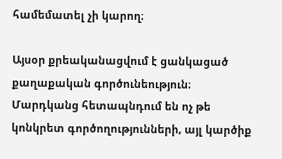համեմատել չի կարող։

Այսօր քրեականացվում է ցանկացած քաղաքական գործունեություն։ Մարդկանց հետապնդում են ոչ թե կոնկրետ գործողությունների, այլ կարծիք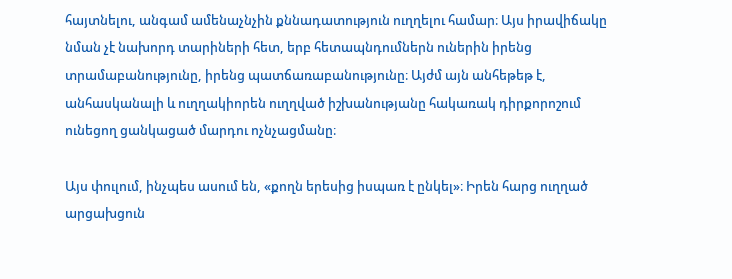հայտնելու, անգամ ամենաչնչին քննադատություն ուղղելու համար։ Այս իրավիճակը նման չէ նախորդ տարիների հետ, երբ հետապնդումներն ուներին իրենց տրամաբանությունը, իրենց պատճառաբանությունը։ Այժմ այն անհեթեթ է, անհասկանալի և ուղղակիորեն ուղղված իշխանությանը հակառակ դիրքորոշում ունեցող ցանկացած մարդու ոչնչացմանը։

Այս փուլում, ինչպես ասում են, «քողն երեսից իսպառ է ընկել»։ Իրեն հարց ուղղած արցախցուն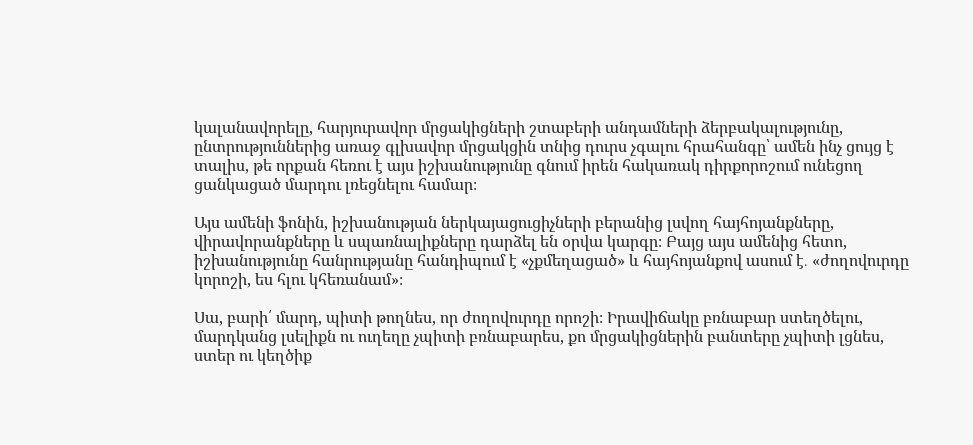կալանավորելը, հարյուրավոր մրցակիցների շտաբերի անդամների ձերբակալությունը, ընտրություններից առաջ գլխավոր մրցակցին տնից դուրս չգալու հրահանգը՝ ամեն ինչ ցույց է տալիս, թե որքան հեռու է այս իշխանությունը գնում իրեն հակառակ դիրքորոշում ունեցող ցանկացած մարդու լռեցնելու համար։

Այս ամենի ֆոնին, իշխանության ներկայացուցիչների բերանից լսվող հայհոյանքները, վիրավորանքները և սպառնալիքները դարձել են օրվա կարգը։ Բայց այս ամենից հետո, իշխանությունը հանրությանը հանդիպում է «չքմեղացած» և հայհոյանքով ասում է․ «ժողովուրդը կորոշի, ես հլու կհեռանամ»։

Սա, բարի՛ մարդ, պիտի թողնես, որ ժողովուրդը որոշի։ Իրավիճակը բռնաբար ստեղծելու, մարդկանց լսելիքն ու ուղեղը չպիտի բռնաբարես, քո մրցակիցներին բանտերը չպիտի լցնես, ստեր ու կեղծիք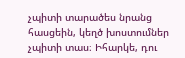չպիտի տարածես նրանց հասցեին, կեղծ խոստումներ չպիտի տաս։ Իհարկե, դու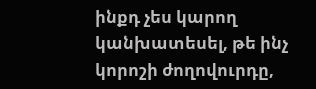ինքդ չես կարող կանխատեսել, թե ինչ կորոշի ժողովուրդը,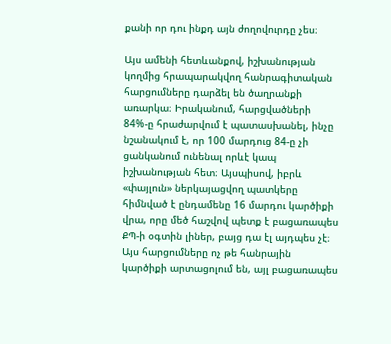քանի որ դու ինքդ այն ժողովուրդը չես։

Այս ամենի հետևանքով, իշխանության կողմից հրապարակվող հանրագիտական հարցումները դարձել են ծաղրանքի առարկա։ Իրականում, հարցվածների 84%-ը հրաժարվում է պատասխանել, ինչը նշանակում է, որ 100 մարդուց 84-ը չի ցանկանում ունենալ որևէ կապ իշխանության հետ։ Այսպիսով, իբրև «փայլուն» ներկայացվող պատկերը հիմնված է ընդամենը 16 մարդու կարծիքի վրա, որը մեծ հաշվով պետք է բացառապես ՔՊ-ի օգտին լիներ, բայց դա էլ այդպես չէ։ Այս հարցումները ոչ թե հանրային կարծիքի արտացոլում են, այլ բացառապես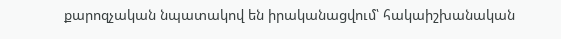քարոզչական նպատակով են իրականացվում՝ հակաիշխանական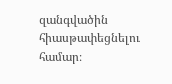զանգվածին հիասթափեցնելու համար։